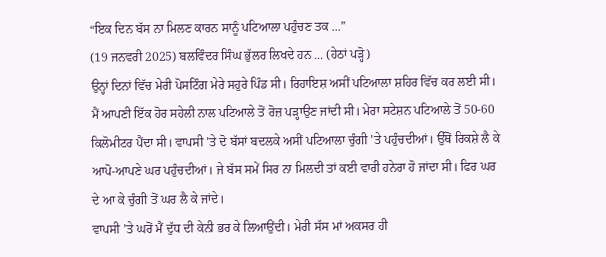“ਇਕ ਦਿਨ ਬੱਸ ਨਾ ਮਿਲਣ ਕਾਰਨ ਸਾਨੂੰ ਪਟਿਆਲਾ ਪਹੁੰਚਣ ਤਕ ...”
(19 ਜਨਵਰੀ 2025) ਬਲਵਿੰਦਰ ਸਿੰਘ ਭੁੱਲਰ ਲਿਖਦੇ ਹਨ ... (ਹੇਠਾਂ ਪੜ੍ਹੋ)
ਉਨ੍ਹਾਂ ਦਿਨਾਂ ਵਿੱਚ ਮੇਰੀ ਪੋਸਟਿੰਗ ਮੇਰੇ ਸਹੁਰੇ ਪਿੰਡ ਸੀ। ਰਿਹਾਇਸ਼ ਅਸੀਂ ਪਟਿਆਲਾ ਸ਼ਹਿਰ ਵਿੱਚ ਕਰ ਲਈ ਸੀ। ਮੈਂ ਆਪਣੀ ਇੱਕ ਹੋਰ ਸਹੇਲੀ ਨਾਲ ਪਟਿਆਲੇ ਤੋਂ ਰੋਜ਼ ਪੜ੍ਹਾਉਣ ਜਾਂਦੀ ਸੀ। ਮੇਰਾ ਸਟੇਸ਼ਨ ਪਟਿਆਲੇ ਤੋਂ 50-60 ਕਿਲੋਮੀਟਰ ਪੈਂਦਾ ਸੀ। ਵਾਪਸੀ ’ਤੇ ਦੋ ਬੱਸਾਂ ਬਦਲਕੇ ਅਸੀਂ ਪਟਿਆਲਾ ਚੁੰਗੀ ’ਤੇ ਪਹੁੰਚਦੀਆਂ। ਉੱਥੋਂ ਰਿਕਸ਼ੇ ਲੈ ਕੇ ਆਪੋ-ਆਪਣੇ ਘਰ ਪਹੁੰਚਦੀਆਂ। ਜੇ ਬੱਸ ਸਮੇਂ ਸਿਰ ਨਾ ਮਿਲਦੀ ਤਾਂ ਕਈ ਵਾਰੀ ਹਨੇਰਾ ਹੋ ਜਾਂਦਾ ਸੀ। ਫਿਰ ਘਰ ਦੇ ਆ ਕੇ ਚੁੰਗੀ ਤੋਂ ਘਰ ਲੈ ਕੇ ਜਾਂਦੇ।
ਵਾਪਸੀ ’ਤੇ ਘਰੋਂ ਮੈਂ ਦੁੱਧ ਦੀ ਕੇਨੀ ਭਰ ਕੇ ਲਿਆਉਂਦੀ। ਮੇਰੀ ਸੱਸ ਮਾਂ ਅਕਸਰ ਹੀ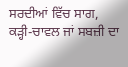ਸਰਦੀਆਂ ਵਿੱਚ ਸਾਗ, ਕੜ੍ਹੀ-ਚਾਵਲ ਜਾਂ ਸਬਜ਼ੀ ਦਾ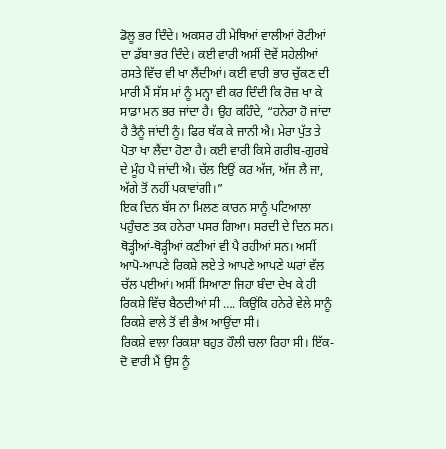ਡੋਲੂ ਭਰ ਦਿੰਦੇ। ਅਕਸਰ ਹੀ ਮੇਥਿਆਂ ਵਾਲੀਆਂ ਰੋਟੀਆਂ ਦਾ ਡੱਬਾ ਭਰ ਦਿੰਦੇ। ਕਈ ਵਾਰੀ ਅਸੀਂ ਦੋਵੇਂ ਸਹੇਲੀਆਂ ਰਸਤੇ ਵਿੱਚ ਵੀ ਖਾ ਲੈਂਦੀਆਂ। ਕਈ ਵਾਰੀ ਭਾਰ ਚੁੱਕਣ ਦੀ ਮਾਰੀ ਮੈਂ ਸੱਸ ਮਾਂ ਨੂੰ ਮਨ੍ਹਾ ਵੀ ਕਰ ਦਿੰਦੀ ਕਿ ਰੋਜ਼ ਖਾ ਕੇ ਸਾਡਾ ਮਨ ਭਰ ਜਾਂਦਾ ਹੈ। ਉਹ ਕਹਿੰਦੇ, “ਹਨੇਰਾ ਹੋ ਜਾਂਦਾ ਹੈ ਤੈਨੂੰ ਜਾਂਦੀ ਨੂੰ। ਫਿਰ ਥੱਕ ਕੇ ਜਾਨੀ ਐ। ਮੇਰਾ ਪੁੱਤ ਤੇ ਪੋਤਾ ਖਾ ਲੈਂਦਾ ਹੋਣਾ ਹੈ। ਕਈ ਵਾਰੀ ਕਿਸੇ ਗਰੀਬ-ਗੁਰਬੇ ਦੇ ਮੂੰਹ ਪੈ ਜਾਂਦੀ ਐ। ਚੱਲ ਇਉਂ ਕਰ ਅੱਜ, ਅੱਜ ਲੈ ਜਾ, ਅੱਗੇ ਤੋਂ ਨਹੀਂ ਪਕਾਵਾਂਗੀ।”
ਇਕ ਦਿਨ ਬੱਸ ਨਾ ਮਿਲਣ ਕਾਰਨ ਸਾਨੂੰ ਪਟਿਆਲਾ ਪਹੁੰਚਣ ਤਕ ਹਨੇਰਾ ਪਸਰ ਗਿਆ। ਸਰਦੀ ਦੇ ਦਿਨ ਸਨ। ਥੋੜ੍ਹੀਆਂ-ਥੋੜ੍ਹੀਆਂ ਕਣੀਆਂ ਵੀ ਪੈ ਰਹੀਆਂ ਸਨ। ਅਸੀਂ ਆਪੋ-ਆਪਣੇ ਰਿਕਸ਼ੇ ਲਏ ਤੇ ਆਪਣੇ ਆਪਣੇ ਘਰਾਂ ਵੱਲ ਚੱਲ ਪਈਆਂ। ਅਸੀਂ ਸਿਆਣਾ ਜਿਹਾ ਬੰਦਾ ਦੇਖ ਕੇ ਹੀ ਰਿਕਸ਼ੇ ਵਿੱਚ ਬੈਠਦੀਆਂ ਸੀ …. ਕਿਉਂਕਿ ਹਨੇਰੇ ਵੇਲੇ ਸਾਨੂੰ ਰਿਕਸ਼ੇ ਵਾਲੇ ਤੋਂ ਵੀ ਭੈਅ ਆਉਂਦਾ ਸੀ।
ਰਿਕਸ਼ੇ ਵਾਲਾ ਰਿਕਸ਼ਾ ਬਹੁਤ ਹੌਲੀ ਚਲਾ ਰਿਹਾ ਸੀ। ਇੱਕ-ਦੋ ਵਾਰੀ ਮੈਂ ਉਸ ਨੂੰ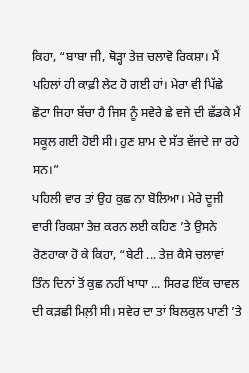ਕਿਹਾ, “ਬਾਬਾ ਜੀ, ਥੋੜ੍ਹਾ ਤੇਜ਼ ਚਲਾਵੋ ਰਿਕਸ਼ਾ। ਮੈਂ ਪਹਿਲਾਂ ਹੀ ਕਾਫ਼ੀ ਲੇਟ ਹੋ ਗਈ ਹਾਂ। ਮੇਰਾ ਵੀ ਪਿੱਛੇ ਛੋਟਾ ਜਿਹਾ ਬੱਚਾ ਹੈ ਜਿਸ ਨੂੰ ਸਵੇਰੇ ਛੇ ਵਜੇ ਦੀ ਛੱਡਕੇ ਮੈਂ ਸਕੂਲ ਗਈ ਹੋਈ ਸੀ। ਹੁਣ ਸ਼ਾਮ ਦੇ ਸੱਤ ਵੱਜਦੇ ਜਾ ਰਹੇ ਸਨ।”
ਪਹਿਲੀ ਵਾਰ ਤਾਂ ਉਹ ਕੁਛ ਨਾ ਬੋਲਿਆ। ਮੇਰੇ ਦੂਜੀ ਵਾਰੀ ਰਿਕਸ਼ਾ ਤੇਜ਼ ਕਰਨ ਲਈ ਕਹਿਣ ’ਤੇ ਉਸਨੇ ਰੋਣਹਾਕਾ ਹੋ ਕੇ ਕਿਹਾ, “ਬੇਟੀ ... ਤੇਜ਼ ਕੈਸੇ ਚਲਾਵਾਂ ਤਿੰਨ ਦਿਨਾਂ ਤੋਂ ਕੁਛ ਨਹੀਂ ਖਾਧਾ ... ਸਿਰਫ ਇੱਕ ਚਾਵਲ ਦੀ ਕੜਛੀ ਮਿਲ਼ੀ ਸੀ। ਸਵੇਰ ਦਾ ਤਾਂ ਬਿਲਕੁਲ ਪਾਣੀ ’ਤੇ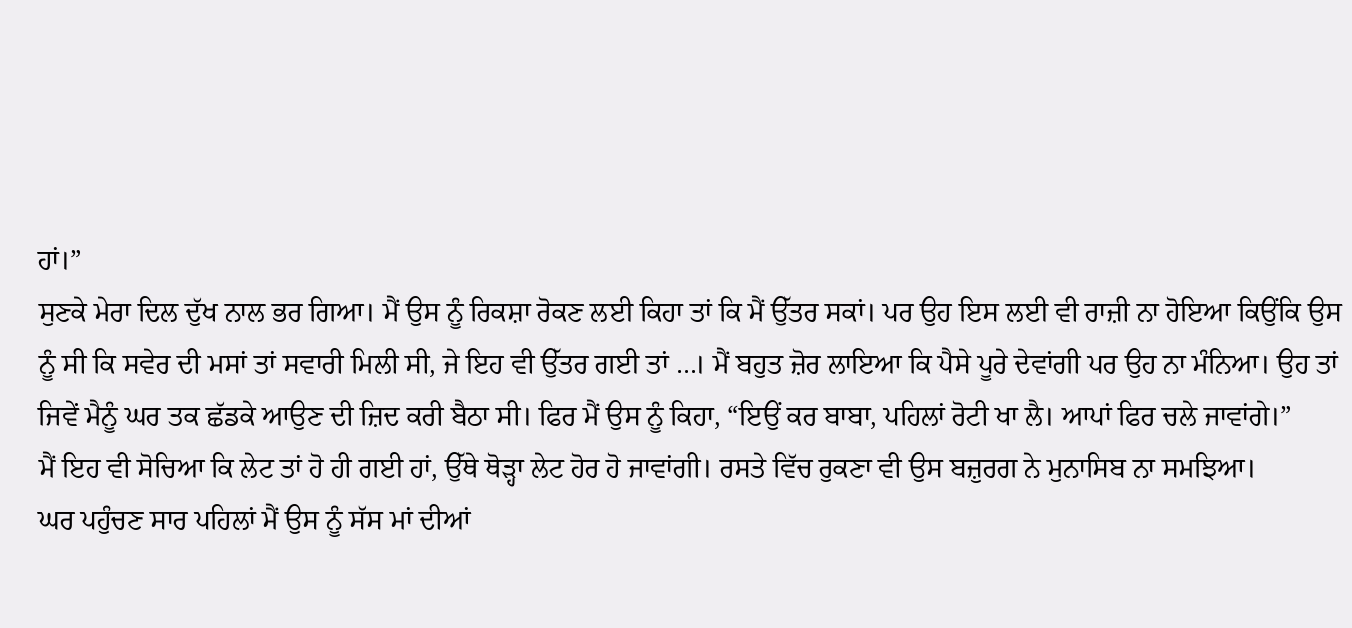ਹਾਂ।”
ਸੁਣਕੇ ਮੇਰਾ ਦਿਲ ਦੁੱਖ ਨਾਲ ਭਰ ਗਿਆ। ਮੈਂ ਉਸ ਨੂੰ ਰਿਕਸ਼ਾ ਰੋਕਣ ਲਈ ਕਿਹਾ ਤਾਂ ਕਿ ਮੈਂ ਉੱਤਰ ਸਕਾਂ। ਪਰ ਉਹ ਇਸ ਲਈ ਵੀ ਰਾਜ਼ੀ ਨਾ ਹੋਇਆ ਕਿਉਂਕਿ ਉਸ ਨੂੰ ਸੀ ਕਿ ਸਵੇਰ ਦੀ ਮਸਾਂ ਤਾਂ ਸਵਾਰੀ ਮਿਲੀ ਸੀ, ਜੇ ਇਹ ਵੀ ਉੱਤਰ ਗਈ ਤਾਂ …। ਮੈਂ ਬਹੁਤ ਜ਼ੋਰ ਲਾਇਆ ਕਿ ਪੈਸੇ ਪੂਰੇ ਦੇਵਾਂਗੀ ਪਰ ਉਹ ਨਾ ਮੰਨਿਆ। ਉਹ ਤਾਂ ਜਿਵੇਂ ਮੈਨੂੰ ਘਰ ਤਕ ਛੱਡਕੇ ਆਉਣ ਦੀ ਜ਼ਿਦ ਕਰੀ ਬੈਠਾ ਸੀ। ਫਿਰ ਮੈਂ ਉਸ ਨੂੰ ਕਿਹਾ, “ਇਉਂ ਕਰ ਬਾਬਾ, ਪਹਿਲਾਂ ਰੋਟੀ ਖਾ ਲੈ। ਆਪਾਂ ਫਿਰ ਚਲੇ ਜਾਵਾਂਗੇ।”
ਮੈਂ ਇਹ ਵੀ ਸੋਚਿਆ ਕਿ ਲੇਟ ਤਾਂ ਹੋ ਹੀ ਗਈ ਹਾਂ, ਉੱਥੇ ਥੋੜ੍ਹਾ ਲੇਟ ਹੋਰ ਹੋ ਜਾਵਾਂਗੀ। ਰਸਤੇ ਵਿੱਚ ਰੁਕਣਾ ਵੀ ਉਸ ਬਜ਼ੁਰਗ ਨੇ ਮੁਨਾਸਿਬ ਨਾ ਸਮਝਿਆ।
ਘਰ ਪਹੁੰਚਣ ਸਾਰ ਪਹਿਲਾਂ ਮੈਂ ਉਸ ਨੂੰ ਸੱਸ ਮਾਂ ਦੀਆਂ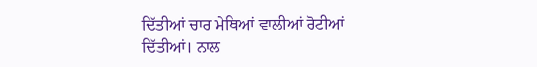ਦਿੱਤੀਆਂ ਚਾਰ ਮੇਥਿਆਂ ਵਾਲੀਆਂ ਰੋਟੀਆਂ ਦਿੱਤੀਆਂ। ਨਾਲ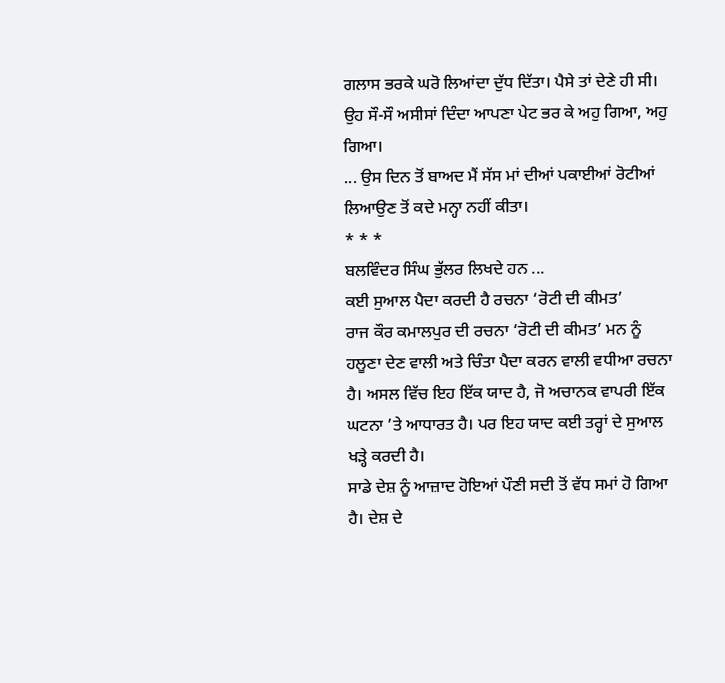ਗਲਾਸ ਭਰਕੇ ਘਰੋ ਲਿਆਂਦਾ ਦੁੱਧ ਦਿੱਤਾ। ਪੈਸੇ ਤਾਂ ਦੇਣੇ ਹੀ ਸੀ। ਉਹ ਸੌ-ਸੌ ਅਸੀਸਾਂ ਦਿੰਦਾ ਆਪਣਾ ਪੇਟ ਭਰ ਕੇ ਅਹੁ ਗਿਆ, ਅਹੁ ਗਿਆ।
... ਉਸ ਦਿਨ ਤੋਂ ਬਾਅਦ ਮੈਂ ਸੱਸ ਮਾਂ ਦੀਆਂ ਪਕਾਈਆਂ ਰੋਟੀਆਂ ਲਿਆਉਣ ਤੋਂ ਕਦੇ ਮਨ੍ਹਾ ਨਹੀਂ ਕੀਤਾ।
* * *
ਬਲਵਿੰਦਰ ਸਿੰਘ ਭੁੱਲਰ ਲਿਖਦੇ ਹਨ ...
ਕਈ ਸੁਆਲ ਪੈਦਾ ਕਰਦੀ ਹੈ ਰਚਨਾ ‘ਰੋਟੀ ਦੀ ਕੀਮਤ’
ਰਾਜ ਕੌਰ ਕਮਾਲਪੁਰ ਦੀ ਰਚਨਾ ‘ਰੋਟੀ ਦੀ ਕੀਮਤ’ ਮਨ ਨੂੰ ਹਲੂਣਾ ਦੇਣ ਵਾਲੀ ਅਤੇ ਚਿੰਤਾ ਪੈਦਾ ਕਰਨ ਵਾਲੀ ਵਧੀਆ ਰਚਨਾ ਹੈ। ਅਸਲ ਵਿੱਚ ਇਹ ਇੱਕ ਯਾਦ ਹੈ, ਜੋ ਅਚਾਨਕ ਵਾਪਰੀ ਇੱਕ ਘਟਨਾ ’ਤੇ ਆਧਾਰਤ ਹੈ। ਪਰ ਇਹ ਯਾਦ ਕਈ ਤਰ੍ਹਾਂ ਦੇ ਸੁਆਲ ਖੜ੍ਹੇ ਕਰਦੀ ਹੈ।
ਸਾਡੇ ਦੇਸ਼ ਨੂੰ ਆਜ਼ਾਦ ਹੋਇਆਂ ਪੌਣੀ ਸਦੀ ਤੋਂ ਵੱਧ ਸਮਾਂ ਹੋ ਗਿਆ ਹੈ। ਦੇਸ਼ ਦੇ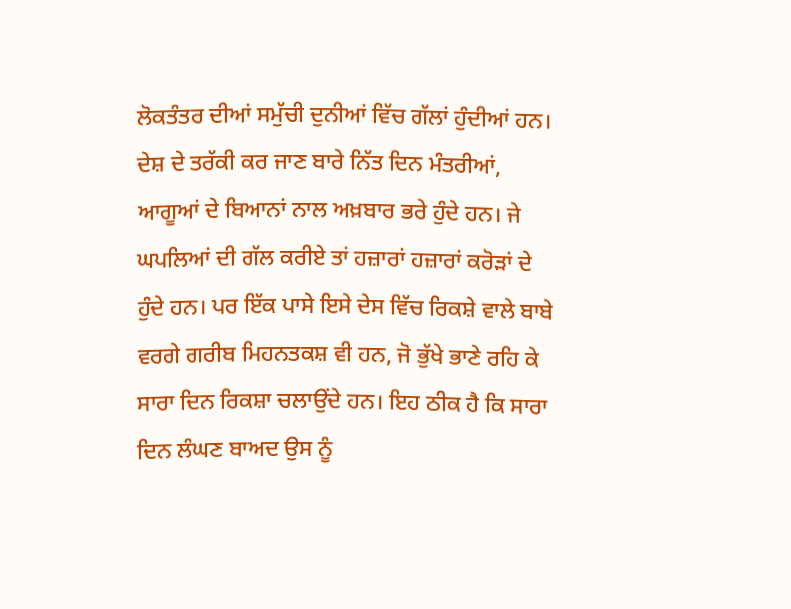ਲੋਕਤੰਤਰ ਦੀਆਂ ਸਮੁੱਚੀ ਦੁਨੀਆਂ ਵਿੱਚ ਗੱਲਾਂ ਹੁੰਦੀਆਂ ਹਨ। ਦੇਸ਼ ਦੇ ਤਰੱਕੀ ਕਰ ਜਾਣ ਬਾਰੇ ਨਿੱਤ ਦਿਨ ਮੰਤਰੀਆਂ, ਆਗੂਆਂ ਦੇ ਬਿਆਨਾਂ ਨਾਲ ਅਖ਼ਬਾਰ ਭਰੇ ਹੁੰਦੇ ਹਨ। ਜੇ ਘਪਲਿਆਂ ਦੀ ਗੱਲ ਕਰੀਏ ਤਾਂ ਹਜ਼ਾਰਾਂ ਹਜ਼ਾਰਾਂ ਕਰੋੜਾਂ ਦੇ ਹੁੰਦੇ ਹਨ। ਪਰ ਇੱਕ ਪਾਸੇ ਇਸੇ ਦੇਸ ਵਿੱਚ ਰਿਕਸ਼ੇ ਵਾਲੇ ਬਾਬੇ ਵਰਗੇ ਗਰੀਬ ਮਿਹਨਤਕਸ਼ ਵੀ ਹਨ, ਜੋ ਭੁੱਖੇ ਭਾਣੇ ਰਹਿ ਕੇ ਸਾਰਾ ਦਿਨ ਰਿਕਸ਼ਾ ਚਲਾਉਂਦੇ ਹਨ। ਇਹ ਠੀਕ ਹੈ ਕਿ ਸਾਰਾ ਦਿਨ ਲੰਘਣ ਬਾਅਦ ਉਸ ਨੂੰ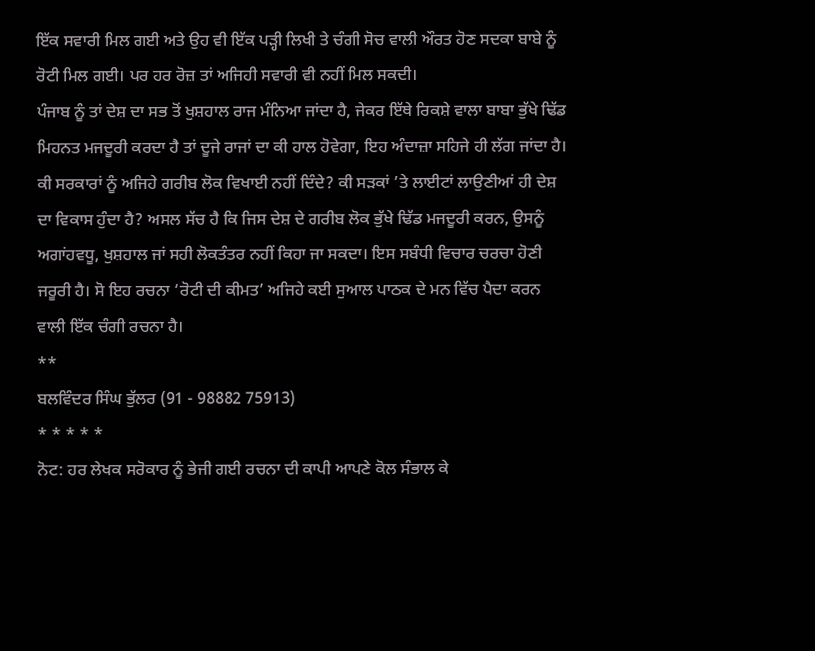ਇੱਕ ਸਵਾਰੀ ਮਿਲ ਗਈ ਅਤੇ ਉਹ ਵੀ ਇੱਕ ਪੜ੍ਹੀ ਲਿਖੀ ਤੇ ਚੰਗੀ ਸੋਚ ਵਾਲੀ ਔਰਤ ਹੋਣ ਸਦਕਾ ਬਾਬੇ ਨੂੰ ਰੋਟੀ ਮਿਲ ਗਈ। ਪਰ ਹਰ ਰੋਜ਼ ਤਾਂ ਅਜਿਹੀ ਸਵਾਰੀ ਵੀ ਨਹੀਂ ਮਿਲ ਸਕਦੀ।
ਪੰਜਾਬ ਨੂੰ ਤਾਂ ਦੇਸ਼ ਦਾ ਸਭ ਤੋਂ ਖੁਸ਼ਹਾਲ ਰਾਜ ਮੰਨਿਆ ਜਾਂਦਾ ਹੈ, ਜੇਕਰ ਇੱਥੇ ਰਿਕਸ਼ੇ ਵਾਲਾ ਬਾਬਾ ਭੁੱਖੇ ਢਿੱਡ ਮਿਹਨਤ ਮਜਦੂਰੀ ਕਰਦਾ ਹੈ ਤਾਂ ਦੂਜੇ ਰਾਜਾਂ ਦਾ ਕੀ ਹਾਲ ਹੋਵੇਗਾ, ਇਹ ਅੰਦਾਜ਼ਾ ਸਹਿਜੇ ਹੀ ਲੱਗ ਜਾਂਦਾ ਹੈ। ਕੀ ਸਰਕਾਰਾਂ ਨੂੰ ਅਜਿਹੇ ਗਰੀਬ ਲੋਕ ਵਿਖਾਈ ਨਹੀਂ ਦਿੰਦੇ? ਕੀ ਸੜਕਾਂ ’ਤੇ ਲਾਈਟਾਂ ਲਾਉਣੀਆਂ ਹੀ ਦੇਸ਼ ਦਾ ਵਿਕਾਸ ਹੁੰਦਾ ਹੈ? ਅਸਲ ਸੱਚ ਹੈ ਕਿ ਜਿਸ ਦੇਸ਼ ਦੇ ਗਰੀਬ ਲੋਕ ਭੁੱਖੇ ਢਿੱਡ ਮਜਦੂਰੀ ਕਰਨ, ਉਸਨੂੰ ਅਗਾਂਹਵਧੂ, ਖੁਸ਼ਹਾਲ ਜਾਂ ਸਹੀ ਲੋਕਤੰਤਰ ਨਹੀਂ ਕਿਹਾ ਜਾ ਸਕਦਾ। ਇਸ ਸਬੰਧੀ ਵਿਚਾਰ ਚਰਚਾ ਹੋਣੀ ਜਰੂਰੀ ਹੈ। ਸੋ ਇਹ ਰਚਨਾ ‘ਰੋਟੀ ਦੀ ਕੀਮਤ’ ਅਜਿਹੇ ਕਈ ਸੁਆਲ ਪਾਠਕ ਦੇ ਮਨ ਵਿੱਚ ਪੈਦਾ ਕਰਨ ਵਾਲੀ ਇੱਕ ਚੰਗੀ ਰਚਨਾ ਹੈ।
**
ਬਲਵਿੰਦਰ ਸਿੰਘ ਭੁੱਲਰ (91 - 98882 75913)
* * * * *
ਨੋਟ: ਹਰ ਲੇਖਕ ਸਰੋਕਾਰ ਨੂੰ ਭੇਜੀ ਗਈ ਰਚਨਾ ਦੀ ਕਾਪੀ ਆਪਣੇ ਕੋਲ ਸੰਭਾਲ ਕੇ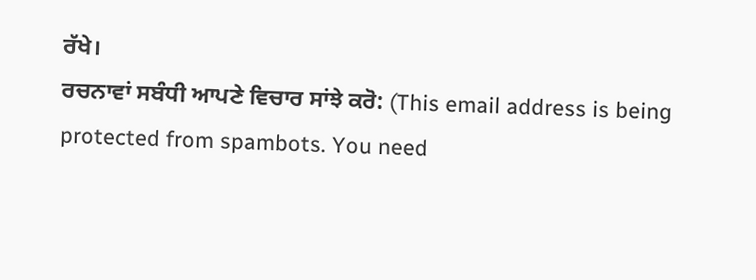ਰੱਖੇ।
ਰਚਨਾਵਾਂ ਸਬੰਧੀ ਆਪਣੇ ਵਿਚਾਰ ਸਾਂਝੇ ਕਰੋ: (This email address is being protected from spambots. You need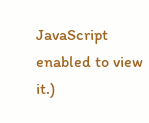JavaScript enabled to view it.)